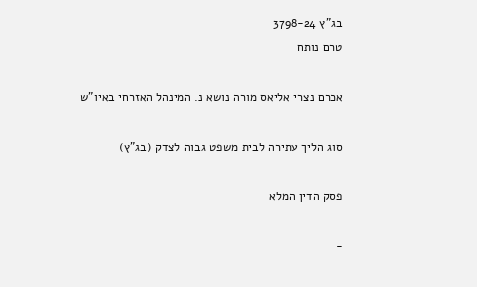בג"ץ 3798-24
טרם נותח

אכרם נצרי אליאס מורה נושא נ. המינהל האזרחי באיו"ש

סוג הליך עתירה לבית משפט גבוה לצדק (בג"ץ)

פסק הדין המלא

-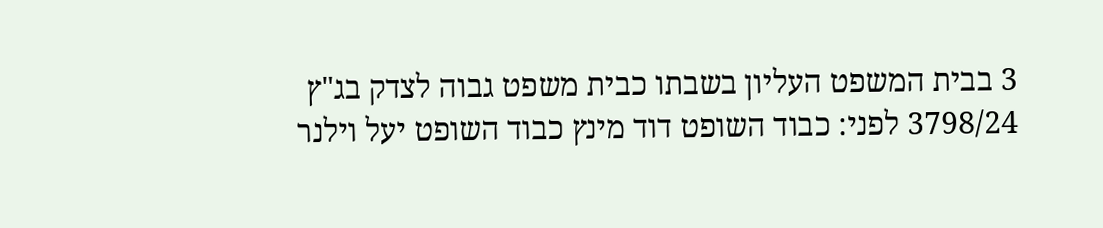3 בבית המשפט העליון בשבתו כבית משפט גבוה לצדק בג"ץ 3798/24 לפני: כבוד השופט דוד מינץ כבוד השופט יעל וילנר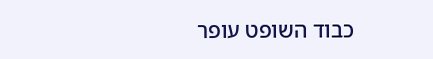כבוד השופט עופר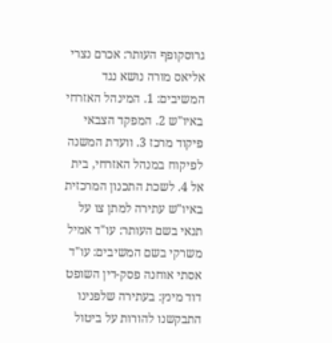גרוסקופף העותר: אכרם נצרי אליאס מורה נושא נגד המשיבים: 1. המינהל האזרחי באיו"ש 2. המפקד הצבאי פיקוד מרכז 3. וועדת המשנה לפיקוח במנהל האזרחי, בית אל 4. לשכת התכנון המרכזית באיו"ש עתירה למתן צו על תנאי בשם העותר: עו"ד אמיל משרקי בשם המשיבים: עו"ד אסתי אוחנה פסק-דין השופט דוד מינץ: בעתירה שלפנינו התבקשנו להורות על ביטול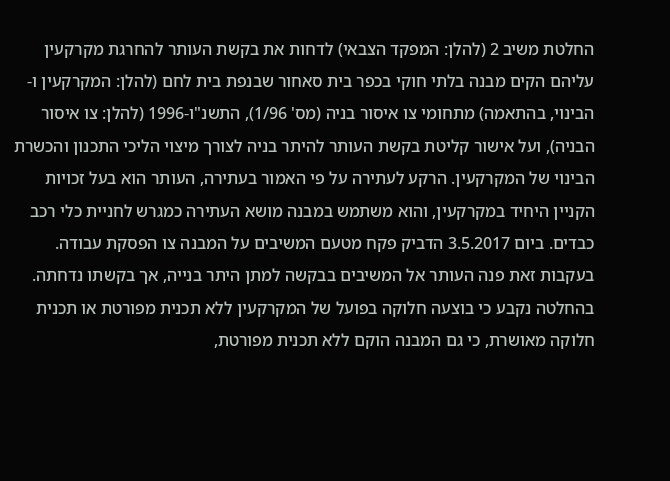החלטת משיב 2 (להלן: המפקד הצבאי) לדחות את בקשת העותר להחרגת מקרקעין עליהם הקים מבנה בלתי חוקי בכפר בית סאחור שבנפת בית לחם (להלן: המקרקעין ו-הבינוי, בהתאמה) מתחומי צו איסור בניה (מס' 1/96), התשנ"ו-1996 (להלן: צו איסור הבניה), ועל אישור קליטת בקשת העותר להיתר בניה לצורך מיצוי הליכי התכנון והכשרת הבינוי של המקרקעין. הרקע לעתירה על פי האמור בעתירה, העותר הוא בעל זכויות הקניין היחיד במקרקעין, והוא משתמש במבנה מושא העתירה כמגרש לחניית כלי רכב כבדים. ביום 3.5.2017 הדביק פקח מטעם המשיבים על המבנה צו הפסקת עבודה. בעקבות זאת פנה העותר אל המשיבים בבקשה למתן היתר בנייה, אך בקשתו נדחתה. בהחלטה נקבע כי בוצעה חלוקה בפועל של המקרקעין ללא תכנית מפורטת או תכנית חלוקה מאושרת, כי גם המבנה הוקם ללא תכנית מפורטת,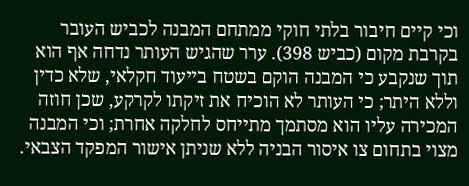וכי קיים חיבור בלתי חוקי ממתחם המבנה לכביש העובר בקרבת מקום (כביש 398). ערר שהגיש העותר נדחה אף הוא תוך שנקבע כי המבנה הוקם בשטח בייעוד חקלאי, שלא כדין וללא היתר; כי העותר לא הוכיח את זיקתו לקרקע, שכן חוזה המכירה עליו הוא מסתמך מתייחס לחלקה אחרת; וכי המבנה מצוי בתחום צו איסור הבניה ללא שניתן אישור המפקד הצבאי.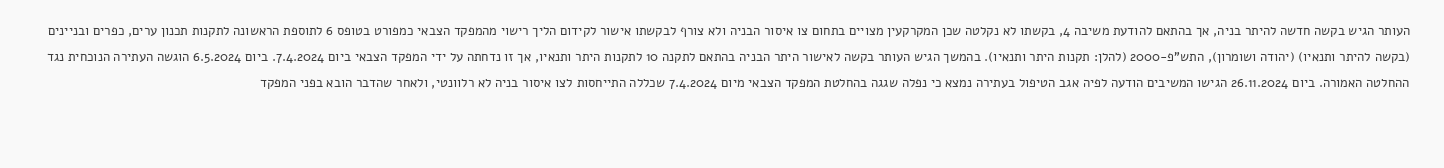העותר הגיש בקשה חדשה להיתר בניה, אך בהתאם להודעת משיבה 4, בקשתו לא נקלטה שכן המקרקעין מצויים בתחום צו איסור הבניה ולא צורף לבקשתו אישור לקידום הליך רישוי מהמפקד הצבאי כמפורט בטופס 6 לתוספת הראשונה לתקנות תכנון ערים, כפרים ובניינים (בקשה להיתר ותנאיו) (יהודה ושומרון), התש"פ-2000 (להלן: תקנות היתר ותנאיו). בהמשך הגיש העותר בקשה לאישור היתר הבניה בהתאם לתקנה 10 לתקנות היתר ותנאיו, אך זו נדחתה על ידי המפקד הצבאי ביום 7.4.2024. ביום 6.5.2024 הוגשה העתירה הנוכחית נגד ההחלטה האמורה. ביום 26.11.2024 הגישו המשיבים הודעה לפיה אגב הטיפול בעתירה נמצא כי נפלה שגגה בהחלטת המפקד הצבאי מיום 7.4.2024 שכללה התייחסות לצו איסור בניה לא רלוונטי, ולאחר שהדבר הובא בפני המפקד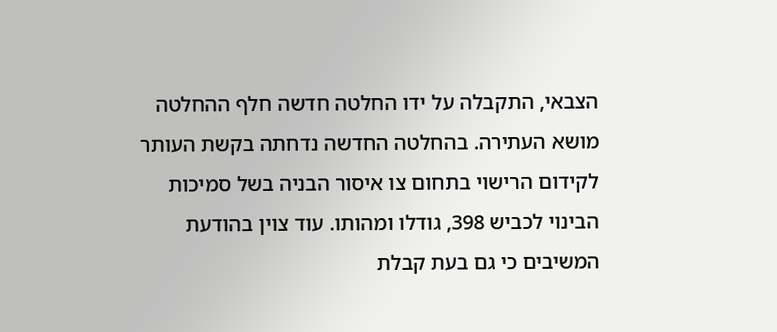הצבאי, התקבלה על ידו החלטה חדשה חלף ההחלטה מושא העתירה. בהחלטה החדשה נדחתה בקשת העותר לקידום הרישוי בתחום צו איסור הבניה בשל סמיכות הבינוי לכביש 398, גודלו ומהותו. עוד צוין בהודעת המשיבים כי גם בעת קבלת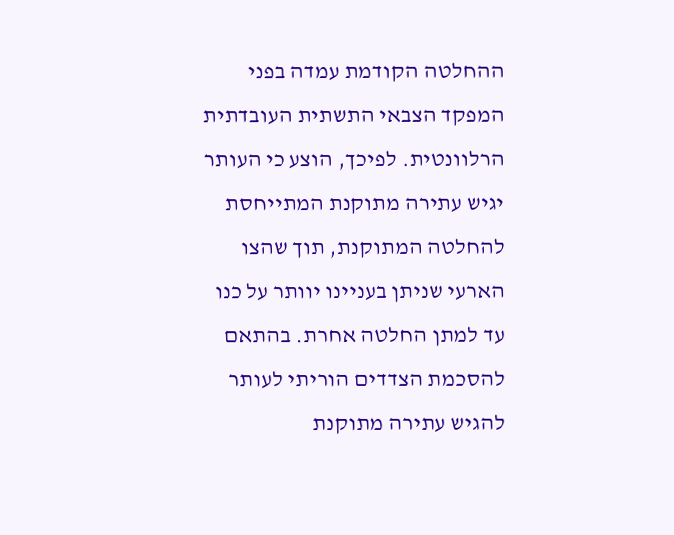ההחלטה הקודמת עמדה בפני המפקד הצבאי התשתית העובדתית הרלוונטית. לפיכך, הוצע כי העותר יגיש עתירה מתוקנת המתייחסת להחלטה המתוקנת, תוך שהצו הארעי שניתן בעניינו יוותר על כנו עד למתן החלטה אחרת. בהתאם להסכמת הצדדים הוריתי לעותר להגיש עתירה מתוקנת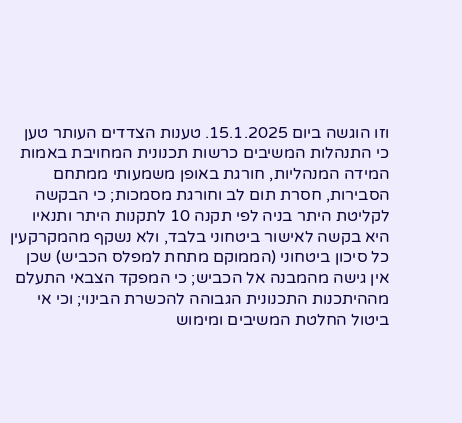וזו הוגשה ביום 15.1.2025. טענות הצדדים העותר טען כי התנהלות המשיבים כרשות תכנונית המחויבת באמות המידה המנהליות, חורגת באופן משמעותי ממתחם הסבירות, חסרת תום לב וחורגת מסמכות; כי הבקשה לקליטת היתר בניה לפי תקנה 10 לתקנות היתר ותנאיו היא בקשה לאישור ביטחוני בלבד, ולא נשקף מהמקרקעין כל סיכון ביטחוני (הממוקם מתחת למפלס הכביש) שכן אין גישה מהמבנה אל הכביש; כי המפקד הצבאי התעלם מההיתכנות התכנונית הגבוהה להכשרת הבינוי; וכי אי ביטול החלטת המשיבים ומימוש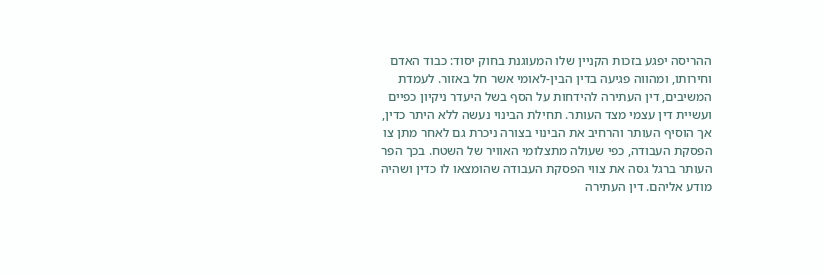ההריסה יפגע בזכות הקניין שלו המעוגנת בחוק יסוד: כבוד האדם וחירותו, ומהווה פגיעה בדין הבין-לאומי אשר חל באזור. לעמדת המשיבים, דין העתירה להידחות על הסף בשל היעדר ניקיון כפיים ועשיית דין עצמי מצד העותר. תחילת הבינוי נעשה ללא היתר כדין, אך הוסיף העותר והרחיב את הבינוי בצורה ניכרת גם לאחר מתן צו הפסקת העבודה, כפי שעולה מתצלומי האוויר של השטח. בכך הפר העותר ברגל גסה את צווי הפסקת העבודה שהומצאו לו כדין ושהיה מודע אליהם. דין העתירה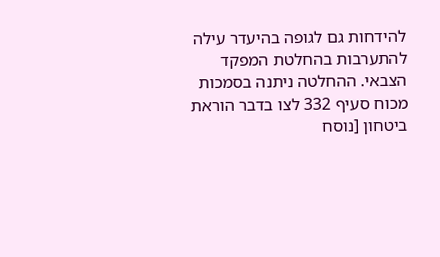להידחות גם לגופה בהיעדר עילה להתערבות בהחלטת המפקד הצבאי. ההחלטה ניתנה בסמכות מכוח סעיף 332 לצו בדבר הוראת ביטחון [נוסח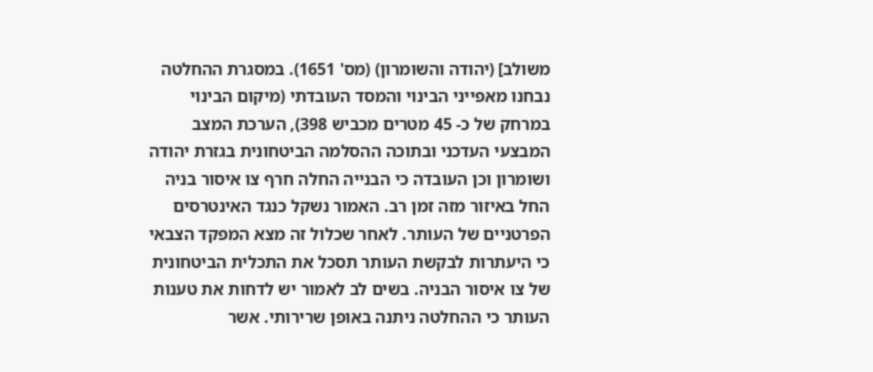משולב] (יהודה והשומרון) (מס' 1651). במסגרת ההחלטה נבחנו מאפייני הבינוי והמסד העובדתי (מיקום הבינוי במרחק של כ- 45 מטרים מכביש 398), הערכת המצב המבצעי העדכני ובתוכה ההסלמה הביטחונית בגזרת יהודה ושומרון וכן העובדה כי הבנייה החלה חרף צו איסור בניה החל באיזור מזה זמן רב. האמור נשקל כנגד האינטרסים הפרטניים של העותר. לאחר שכלול זה מצא המפקד הצבאי כי היעתרות לבקשת העותר תסכל את התכלית הביטחונית של צו איסור הבניה. בשים לב לאמור יש לדחות את טענות העותר כי ההחלטה ניתנה באופן שרירותי. אשר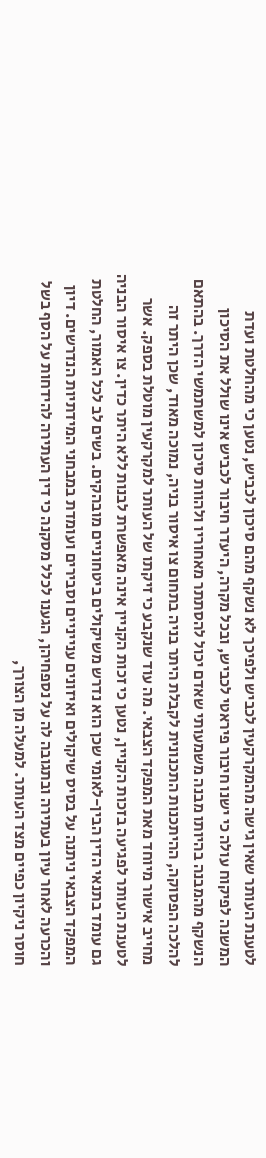לטענת העותר שאין גישה מהמקרקעין לכביש ולפיכך לא נשקף מהם סיכון לכביש, נטען כי מהחלטת ועדת המשנה לפיקוח עולה כי ישנו חיבור פיראטי לכביש, ובכל מקרה, היעדר חיבור לכביש אינו שולל את הסיכון הנשקף מהמבנה בהיותו מבנה משמעותי שאדם יכול להסתתר מאחוריו ולהוות סיכון למשתמשי הדרך. בהתאם להלכה הפסוקה, ההיתכנות התכנונית לקבלת היתר בניה בתחום צו איסור בניה, נמוכה מאוד, שכן היתר זה מחייב אישור מיוחד מאת המפקד הצבאי. מה עוד שנקבע כי זיקתו של העותר למקרקעין מוטלת בספק. אשר לטענת העותר לפגיעה בזכות הקניין, נטען כי זכות הקניין אינה מאפשרת לבנות ללא היתר כדין. צו איסור הבניה גם עומד בתנאי הדין הבין-לאומי שכן הוא נדרש משיקולים ביטחוניים מובהקים. בשים לב לכל האמור, החלטת המפקד הצבאי ניתנה על בסיס שיקולים ואיזונים ענייניים וסבירים ועומדת במבחני המידתיות הנדרשים. דיון והכרעה לאחר עיון בעתירה ובתגובה לה על נספחיהן, הגענו לכלל מסקנה כי דין העתירה להידחות על הסף בשל חוסר ניקיון כפיים מצד העותר. למעלה מן הצורך,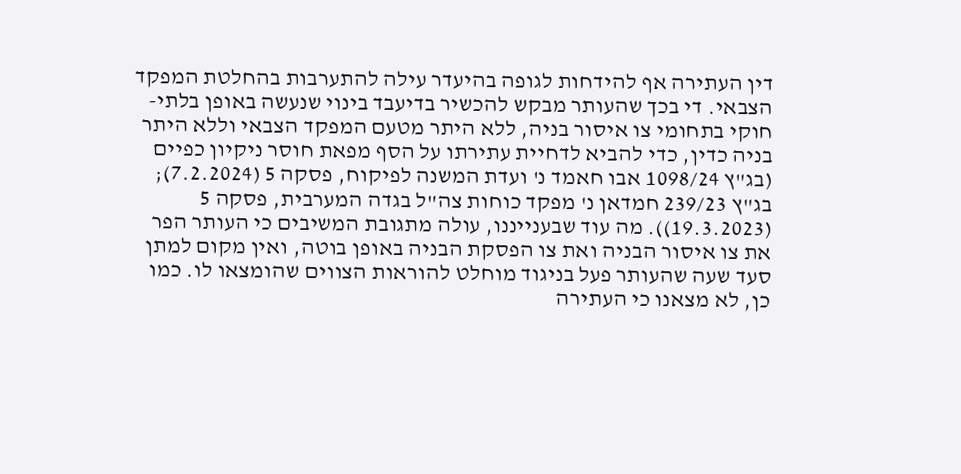דין העתירה אף להידחות לגופה בהיעדר עילה להתערבות בהחלטת המפקד הצבאי. די בכך שהעותר מבקש להכשיר בדיעבד בינוי שנעשה באופן בלתי-חוקי בתחומי צו איסור בניה, ללא היתר מטעם המפקד הצבאי וללא היתר בניה כדין, כדי להביא לדחיית עתירתו על הסף מפאת חוסר ניקיון כפיים (בג"ץ 1098/24 אבו חאמד נ' ועדת המשנה לפיקוח, פסקה 5 (7.2.2024); בג"ץ 239/23 חמדאן נ' מפקד כוחות צה"ל בגדה המערבית, פסקה 5 (19.3.2023)). מה עוד שבענייננו, עולה מתגובת המשיבים כי העותר הפר את צו איסור הבניה ואת צו הפסקת הבניה באופן בוטה, ואין מקום למתן סעד שעה שהעותר פעל בניגוד מוחלט להוראות הצווים שהומצאו לו. כמו כן, לא מצאנו כי העתירה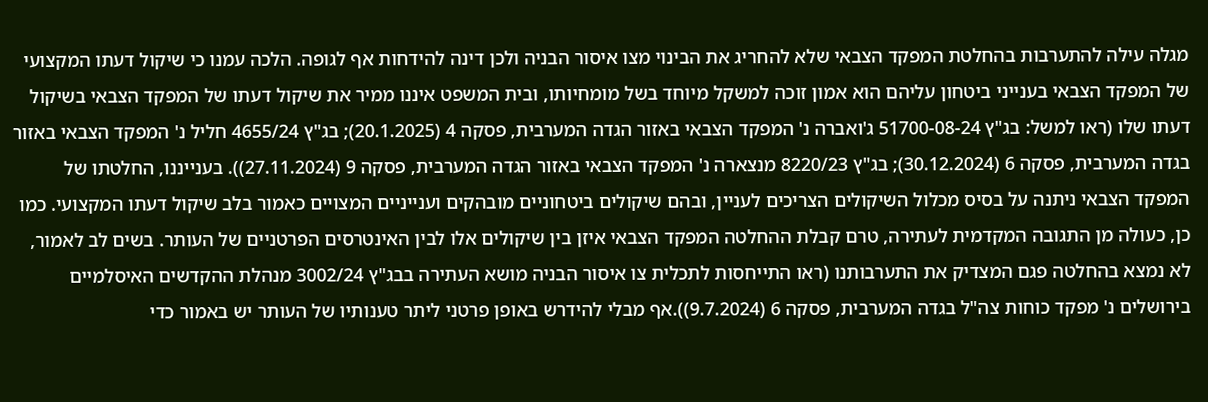מגלה עילה להתערבות בהחלטת המפקד הצבאי שלא להחריג את הבינוי מצו איסור הבניה ולכן דינה להידחות אף לגופה. הלכה עמנו כי שיקול דעתו המקצועי של המפקד הצבאי בענייני ביטחון עליהם הוא אמון זוכה למשקל מיוחד בשל מומחיותו, ובית המשפט איננו ממיר את שיקול דעתו של המפקד הצבאי בשיקול דעתו שלו (ראו למשל: בג"ץ 51700-08-24 ג'ואברה נ' המפקד הצבאי באזור הגדה המערבית, פסקה 4 (20.1.2025); בג"ץ 4655/24 חליל נ' המפקד הצבאי באזור בגדה המערבית, פסקה 6 (30.12.2024); בג"ץ 8220/23 מנצארה נ' המפקד הצבאי באזור הגדה המערבית, פסקה 9 (27.11.2024)). בענייננו, החלטתו של המפקד הצבאי ניתנה על בסיס מכלול השיקולים הצריכים לעניין, ובהם שיקולים ביטחוניים מובהקים וענייניים המצויים כאמור בלב שיקול דעתו המקצועי. כמו כן, כעולה מן התגובה המקדמית לעתירה, טרם קבלת ההחלטה המפקד הצבאי איזן בין שיקולים אלו לבין האינטרסים הפרטניים של העותר. בשים לב לאמור, לא נמצא בהחלטה פגם המצדיק את התערבותנו (ראו התייחסות לתכלית צו איסור הבניה מושא העתירה בבג"ץ 3002/24 מנהלת ההקדשים האיסלמיים בירושלים נ' מפקד כוחות צה"ל בגדה המערבית, פסקה 6 (9.7.2024)).אף מבלי להידרש באופן פרטני ליתר טענותיו של העותר יש באמור כדי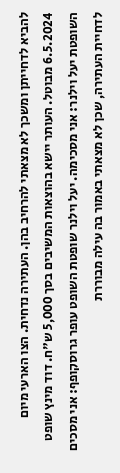להביא לדחייתן ומשכך לא מצאתי להרחיב בהן. העתירה נדחית. הצו הארעי מיום 6.5.2024 מבוטל. העותר יישא בהוצאות המשיבים בסך 5,000 ש"ח. דוד מינץ שופט השופטת יעל וילנר: אני מסכימה. יעל וילנר שופטת השופט עופר גרוסקופף: אני מסכים לדחיית העתירה, שכן לא מצאתי באמור בה עילה מבוררת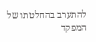להתערב בהחלטתו של המפקד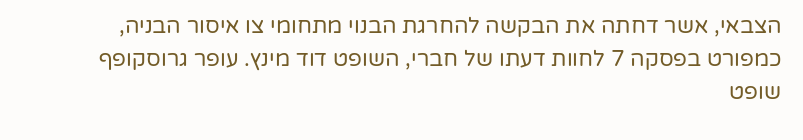הצבאי, אשר דחתה את הבקשה להחרגת הבנוי מתחומי צו איסור הבניה, כמפורט בפסקה 7 לחוות דעתו של חברי, השופט דוד מינץ. עופר גרוסקופף שופט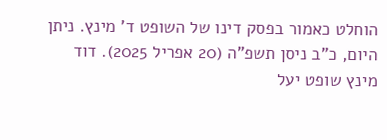הוחלט כאמור בפסק דינו של השופט ד' מינץ. ניתן היום, כ"ב ניסן תשפ"ה (20 אפריל 2025). דוד מינץ שופט יעל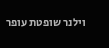וילנר שופטת עופר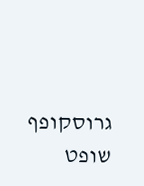גרוסקופף שופט